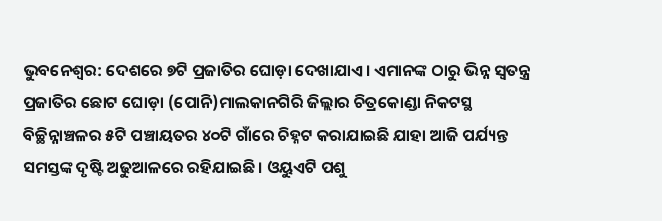ଭୁବନେଶ୍ବର: ଦେଶରେ ୭ଟି ପ୍ରଜାତିର ଘୋଡ଼ା ଦେଖାଯାଏ। ଏମାନଙ୍କ ଠାରୁ ଭିନ୍ନ ସ୍ବତନ୍ତ୍ର ପ୍ରଜାତିର ଛୋଟ ଘୋଡ଼ା (ପୋନି)ମାଲକାନଗିରି ଜିଲ୍ଲାର ଚିତ୍ରକୋଣ୍ଡା ନିକଟସ୍ଥ ବିଚ୍ଛିନ୍ନାଞ୍ଚଳର ୫ଟି ପଞ୍ଚାୟତର ୪୦ଟି ଗାଁରେ ଚିହ୍ନଟ କରାଯାଇଛି ଯାହା ଆଜି ପର୍ଯ୍ୟନ୍ତ ସମସ୍ତଙ୍କ ଦୃଷ୍ଟି ଅଢୁଆଳରେ ରହିଯାଇଛି। ଓୟୁଏଟି ପଶୁ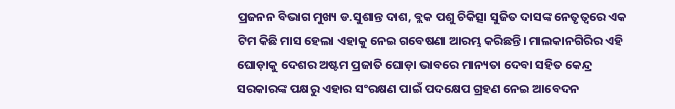ପ୍ରଜନନ ବିଭାଗ ମୁଖ୍ୟ ଡ.ସୁଶାନ୍ତ ଦାଶ, ବ୍ଲକ ପଶୁ ଚିକିତ୍ସା ସୁଜିତ ଦାସଙ୍କ ନେତୃତ୍ବରେ ଏକ ଟିମ କିଛି ମାସ ହେଲା ଏହାକୁ ନେଇ ଗବେଷଣା ଆରମ୍ଭ କରିଛନ୍ତି। ମାଲକାନଗିରିର ଏହି ଘୋଡ଼ାକୁ ଦେଶର ଅଷ୍ଟମ ପ୍ରଜାତି ଘୋଡ଼ା ଭାବରେ ମାନ୍ୟତା ଦେବା ସହିତ କେନ୍ଦ୍ର ସରକାରଙ୍କ ପକ୍ଷରୁ ଏହାର ସଂରକ୍ଷଣ ପାଇଁ ପଦକ୍ଷେପ ଗ୍ରହଣ ନେଇ ଆବେଦନ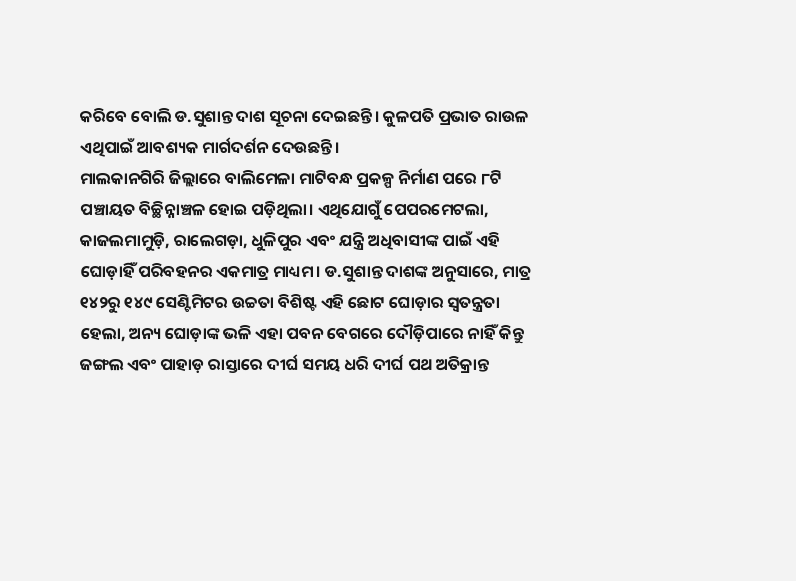କରିବେ ବୋଲି ଡ.ସୁଶାନ୍ତ ଦାଶ ସୂଚନା ଦେଇଛନ୍ତି। କୁଳପତି ପ୍ରଭାତ ରାଉଳ ଏଥିପାଇଁ ଆବଶ୍ୟକ ମାର୍ଗଦର୍ଶନ ଦେଉଛନ୍ତି।
ମାଲକାନଗିରି ଜିଲ୍ଲାରେ ବାଲିମେଳା ମାଟିବନ୍ଧ ପ୍ରକଳ୍ପ ନିର୍ମାଣ ପରେ ୮ଟି ପଞ୍ଚାୟତ ବିଚ୍ଛିନ୍ନାଞ୍ଚଳ ହୋଇ ପଡ଼ିଥିଲା। ଏଥିଯୋଗୁଁ ପେପରମେଟଲା, କାଜଲମାମୁଡ଼ି, ରାଲେଗଡ଼ା, ଧୁଳିପୁର ଏବଂ ଯନ୍ତ୍ରି ଅଧିବାସୀଙ୍କ ପାଇଁ ଏହି ଘୋଡ଼ାହିଁ ପରିବହନର ଏକମାତ୍ର ମାଧ୍ୟମ। ଡ.ସୁଶାନ୍ତ ଦାଶଙ୍କ ଅନୁସାରେ, ମାତ୍ର ୧୪୨ରୁ ୧୪୯ ସେଣ୍ଟିମିଟର ଉଚ୍ଚତା ବିଶିଷ୍ଟ ଏହି ଛୋଟ ଘୋଡ଼ାର ସ୍ବତନ୍ତ୍ରତା ହେଲା, ଅନ୍ୟ ଘୋଡ଼ାଙ୍କ ଭଳି ଏହା ପବନ ବେଗରେ ଦୌଡ଼ିପାରେ ନାହିଁ କିନ୍ତୁ ଜଙ୍ଗଲ ଏବଂ ପାହାଡ଼ ରାସ୍ତାରେ ଦୀର୍ଘ ସମୟ ଧରି ଦୀର୍ଘ ପଥ ଅତିକ୍ରାନ୍ତ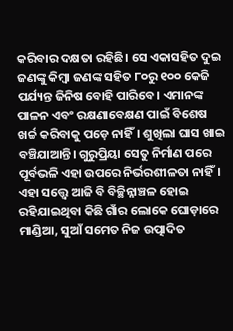କରିବାର ଦକ୍ଷତା ରହିଛି। ସେ ଏକାସହିତ ଦୁଇ ଜଣଙ୍କୁ କିମ୍ବା ଜଣଙ୍କ ସହିତ ୮୦ରୁ ୧୦୦ କେଜି ପର୍ଯ୍ୟନ୍ତ ଜିନିଷ ବୋହି ପାରିବେ। ଏମାନଙ୍କ ପାଳନ ଏବଂ ରକ୍ଷଣାବେକ୍ଷଣ ପାଇଁ ବିଶେଷ ଖର୍ଚ୍ଚ କରିବାକୁ ପଡ଼େ ନାହିଁ। ଶୁଖିଲା ଘାସ ଖାଇ ବଞ୍ଚିଯାଆନ୍ତି। ଗୁରୁପ୍ରିୟା ସେତୁ ନିର୍ମାଣ ପରେ ପୂର୍ବଭଳି ଏହା ଉପରେ ନିର୍ଭରଶୀଳତା ନାହିଁ। ଏହା ସତ୍ତ୍ବେ ଆଜି ବି ବିଚ୍ଛିନ୍ନାଞ୍ଚଳ ହୋଇ ରହିଯାଇଥିବା କିଛି ଗାଁର ଲୋକେ ଘୋଡ଼ାରେ ମାଣ୍ଡିଆ, ସୁଆଁ ସମେତ ନିଜ ଉତ୍ପାଦିତ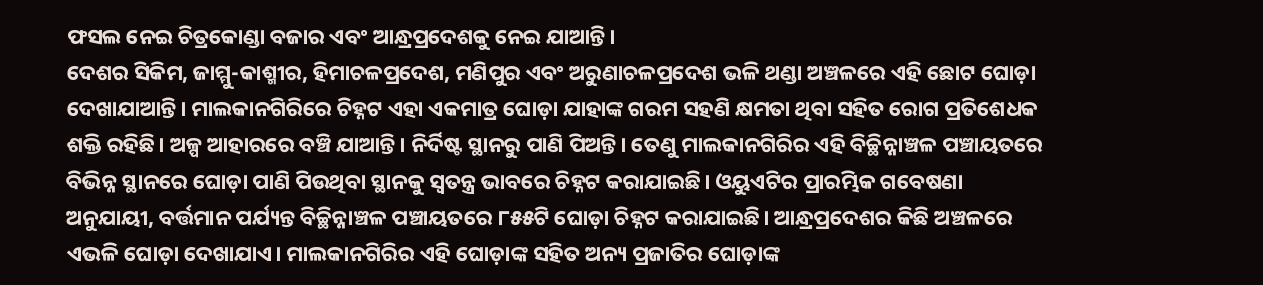ଫସଲ ନେଇ ଚିତ୍ରକୋଣ୍ଡା ବଜାର ଏବଂ ଆନ୍ଧ୍ରପ୍ରଦେଶକୁ ନେଇ ଯାଆନ୍ତି।
ଦେଶର ସିକିମ, ଜାମ୍ମୁ-କାଶ୍ମୀର, ହିମାଚଳପ୍ରଦେଶ, ମଣିପୁର ଏବଂ ଅରୁଣାଚଳପ୍ରଦେଶ ଭଳି ଥଣ୍ଡା ଅଞ୍ଚଳରେ ଏହି ଛୋଟ ଘୋଡ଼ା ଦେଖାଯାଆନ୍ତି। ମାଲକାନଗିରିରେ ଚିହ୍ନଟ ଏହା ଏକମାତ୍ର ଘୋଡ଼ା ଯାହାଙ୍କ ଗରମ ସହଣି କ୍ଷମତା ଥିବା ସହିତ ରୋଗ ପ୍ରତିଶେଧକ ଶକ୍ତି ରହିଛି। ଅଳ୍ପ ଆହାରରେ ବଞ୍ଚି ଯାଆନ୍ତି। ନିର୍ଦିଷ୍ଟ ସ୍ଥାନରୁ ପାଣି ପିଅନ୍ତି। ତେଣୁ ମାଲକାନଗିରିର ଏହି ବିଚ୍ଛିନ୍ନାଞ୍ଚଳ ପଞ୍ଚାୟତରେ ବିଭିନ୍ନ ସ୍ଥାନରେ ଘୋଡ଼ା ପାଣି ପିଉଥିବା ସ୍ଥାନକୁ ସ୍ବତନ୍ତ୍ର ଭାବରେ ଚିହ୍ନଟ କରାଯାଇଛି। ଓୟୁଏଟିର ପ୍ରାରମ୍ଭିକ ଗବେଷଣା ଅନୁଯାୟୀ, ବର୍ତ୍ତମାନ ପର୍ଯ୍ୟନ୍ତ ବିଚ୍ଛିନ୍ନାଞ୍ଚଳ ପଞ୍ଚାୟତରେ ୮୫୫ଟି ଘୋଡ଼ା ଚିହ୍ନଟ କରାଯାଇଛି। ଆନ୍ଧ୍ରପ୍ରଦେଶର କିଛି ଅଞ୍ଚଳରେ ଏଭଳି ଘୋଡ଼ା ଦେଖାଯାଏ। ମାଲକାନଗିରିର ଏହି ଘୋଡ଼ାଙ୍କ ସହିତ ଅନ୍ୟ ପ୍ରଜାତିର ଘୋଡ଼ାଙ୍କ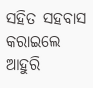ସହିତ ସହବାସ କରାଇଲେ ଆହୁରି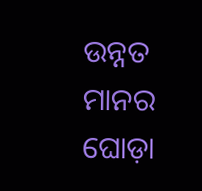ଉନ୍ନତ ମାନର ଘୋଡ଼ା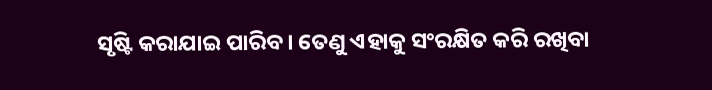ସୃଷ୍ଟି କରାଯାଇ ପାରିବ। ତେଣୁ ଏହାକୁ ସଂରକ୍ଷିତ କରି ରଖିବା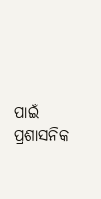ପାଇଁ ପ୍ରଶାସନିକ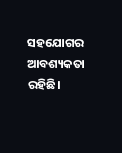ସହଯୋଗର ଆବଶ୍ୟକତା ରହିଛି।